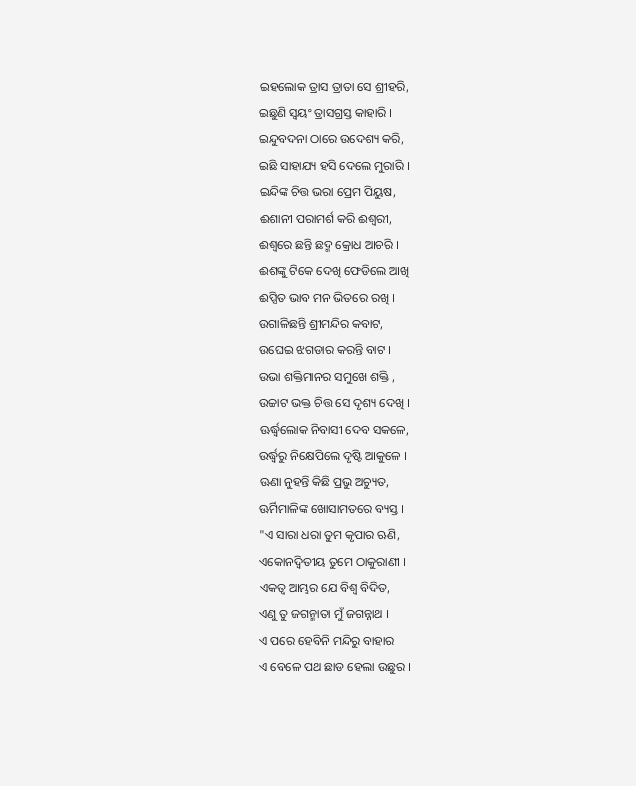ଇହଲୋକ ତ୍ରାସ ତ୍ରାତା ସେ ଶ୍ରୀହରି,
ଇଛୁଣି ସ୍ଵୟଂ ତ୍ରାସଗ୍ରସ୍ତ କାହାରି ।
ଇନ୍ଦୁବଦନା ଠାରେ ଉଦେଶ୍ୟ କରି,
ଇଛି ସାହାଯ୍ୟ ହସି ଦେଲେ ମୁରାରି ।
ଇନ୍ଦିଙ୍କ ଚିତ୍ତ ଭରା ପ୍ରେମ ପିୟୁଷ,
ଈଶାନୀ ପରାମର୍ଶ କରି ଈଶ୍ଵରୀ,
ଈଶ୍ଵରେ ଛନ୍ତି ଛଦ୍ମ କ୍ରୋଧ ଆଚରି ।
ଈଶଙ୍କୁ ଟିକେ ଦେଖି ଫେଡିଲେ ଆଖି
ଈପ୍ସିତ ଭାବ ମନ ଭିତରେ ରଖି ।
ଉଗାଳିଛନ୍ତି ଶ୍ରୀମନ୍ଦିର କବାଟ,
ଉଘେଇ ଝଗଡାର କରନ୍ତି ବାଟ ।
ଉଭା ଶକ୍ତିମାନର ସମୁଖେ ଶକ୍ତି ,
ଉଚ୍ଚାଟ ଭକ୍ତ ଚିତ୍ତ ସେ ଦୃଶ୍ୟ ଦେଖି ।
ଊର୍ଦ୍ଧ୍ଵଲୋକ ନିବାସୀ ଦେବ ସକଳେ,
ଉର୍ଦ୍ଧ୍ବରୁ ନିକ୍ଷେପିଲେ ଦୃଷ୍ଟି ଆକୁଳେ ।
ଊଣା ନୁହନ୍ତି କିଛି ପ୍ରଭୁ ଅଚ୍ୟୁତ,
ଊର୍ମିମାଳିଙ୍କ ଖୋସାମତରେ ବ୍ୟସ୍ତ ।
"ଏ ସାରା ଧରା ତୁମ କୃପାର ଋଣି,
ଏକୋନଦ୍ଵିତୀୟ ତୁମେ ଠାକୁରାଣୀ ।
ଏକତ୍ଵ ଆମ୍ଭର ଯେ ବିଶ୍ଵ ବିଦିତ,
ଏଣୁ ତୁ ଜଗନ୍ମାତା ମୁଁ ଜଗନ୍ନାଥ ।
ଏ ପରେ ହେବିନି ମନ୍ଦିରୁ ବାହାର
ଏ ବେଳେ ପଥ ଛାଡ ହେଲା ଉଛୁର ।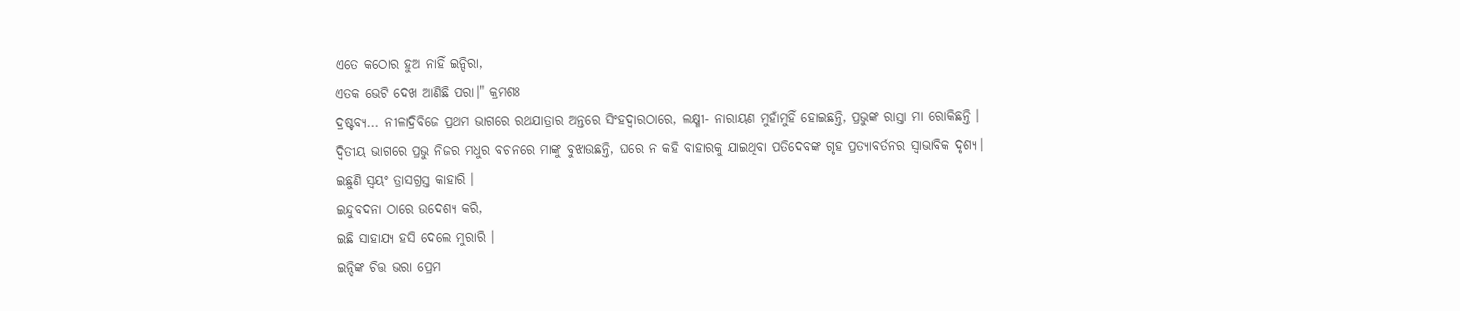ଏତେ କଠୋର ହୁଅ ନାହିଁ ଇନ୍ଦିରା,
ଏତକ ଭେଟି ଦେଖ ଆଣିଛି ପରା।" କ୍ରମଶଃ
ଦ୍ରଷ୍ଟବ୍ୟ... ନୀଳାଦ୍ରିବିଜେ ପ୍ରଥମ ଭାଗରେ ରଥଯାତ୍ରାର ଅନ୍ତରେ ସିଂହଦ୍ଵାରଠାରେ, ଲକ୍ଷ୍ମୀ- ନାରାୟଣ ମୁହାଁମୁହିଁ ହୋଇଛନ୍ତି, ପ୍ରଭୁଙ୍କ ରାସ୍ତା ମା ରୋକିଛନ୍ତି ।
ଦ୍ଵିତୀୟ ଭାଗରେ ପ୍ରଭୁ ନିଜର ମଧୁର ବଚନରେ ମାଙ୍କୁ ବୁଝାଉଛନ୍ତି, ଘରେ ନ କହି ବାହାରକୁ ଯାଇଥିବା ପତିଦେବଙ୍କ ଗୃହ ପ୍ରତ୍ୟାବର୍ତନର ସ୍ଵାଭାବିକ ଦୃଶ୍ୟ।
ଇଛୁଣି ସ୍ଵୟଂ ତ୍ରାସଗ୍ରସ୍ତ କାହାରି ।
ଇନ୍ଦୁବଦନା ଠାରେ ଉଦେଶ୍ୟ କରି,
ଇଛି ସାହାଯ୍ୟ ହସି ଦେଲେ ମୁରାରି ।
ଇନ୍ଦିଙ୍କ ଚିତ୍ତ ଭରା ପ୍ରେମ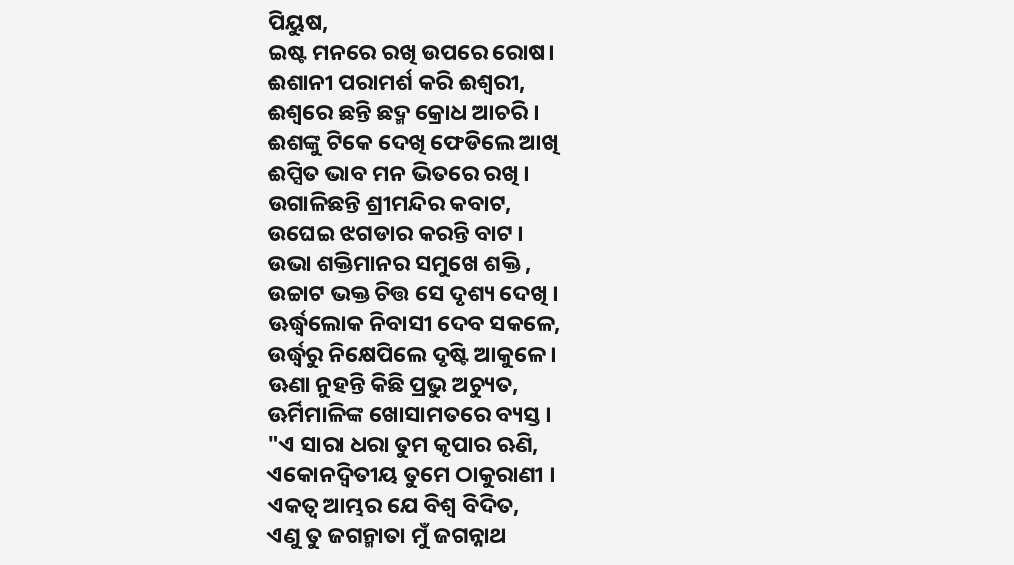ପିୟୁଷ,
ଇଷ୍ଟ ମନରେ ରଖି ଉପରେ ରୋଷ।
ଈଶାନୀ ପରାମର୍ଶ କରି ଈଶ୍ଵରୀ,
ଈଶ୍ଵରେ ଛନ୍ତି ଛଦ୍ମ କ୍ରୋଧ ଆଚରି ।
ଈଶଙ୍କୁ ଟିକେ ଦେଖି ଫେଡିଲେ ଆଖି
ଈପ୍ସିତ ଭାବ ମନ ଭିତରେ ରଖି ।
ଉଗାଳିଛନ୍ତି ଶ୍ରୀମନ୍ଦିର କବାଟ,
ଉଘେଇ ଝଗଡାର କରନ୍ତି ବାଟ ।
ଉଭା ଶକ୍ତିମାନର ସମୁଖେ ଶକ୍ତି ,
ଉଚ୍ଚାଟ ଭକ୍ତ ଚିତ୍ତ ସେ ଦୃଶ୍ୟ ଦେଖି ।
ଊର୍ଦ୍ଧ୍ଵଲୋକ ନିବାସୀ ଦେବ ସକଳେ,
ଉର୍ଦ୍ଧ୍ବରୁ ନିକ୍ଷେପିଲେ ଦୃଷ୍ଟି ଆକୁଳେ ।
ଊଣା ନୁହନ୍ତି କିଛି ପ୍ରଭୁ ଅଚ୍ୟୁତ,
ଊର୍ମିମାଳିଙ୍କ ଖୋସାମତରେ ବ୍ୟସ୍ତ ।
"ଏ ସାରା ଧରା ତୁମ କୃପାର ଋଣି,
ଏକୋନଦ୍ଵିତୀୟ ତୁମେ ଠାକୁରାଣୀ ।
ଏକତ୍ଵ ଆମ୍ଭର ଯେ ବିଶ୍ଵ ବିଦିତ,
ଏଣୁ ତୁ ଜଗନ୍ମାତା ମୁଁ ଜଗନ୍ନାଥ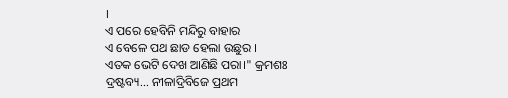।
ଏ ପରେ ହେବିନି ମନ୍ଦିରୁ ବାହାର
ଏ ବେଳେ ପଥ ଛାଡ ହେଲା ଉଛୁର ।
ଏତକ ଭେଟି ଦେଖ ଆଣିଛି ପରା।" କ୍ରମଶଃ
ଦ୍ରଷ୍ଟବ୍ୟ... ନୀଳାଦ୍ରିବିଜେ ପ୍ରଥମ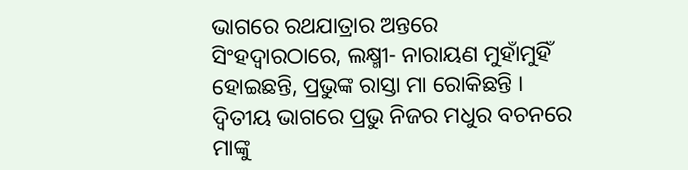ଭାଗରେ ରଥଯାତ୍ରାର ଅନ୍ତରେ ସିଂହଦ୍ଵାରଠାରେ, ଲକ୍ଷ୍ମୀ- ନାରାୟଣ ମୁହାଁମୁହିଁ ହୋଇଛନ୍ତି, ପ୍ରଭୁଙ୍କ ରାସ୍ତା ମା ରୋକିଛନ୍ତି ।
ଦ୍ଵିତୀୟ ଭାଗରେ ପ୍ରଭୁ ନିଜର ମଧୁର ବଚନରେ ମାଙ୍କୁ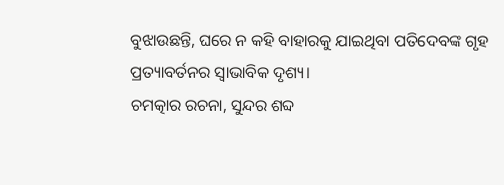ବୁଝାଉଛନ୍ତି, ଘରେ ନ କହି ବାହାରକୁ ଯାଇଥିବା ପତିଦେବଙ୍କ ଗୃହ ପ୍ରତ୍ୟାବର୍ତନର ସ୍ଵାଭାବିକ ଦୃଶ୍ୟ।
ଚମତ୍କାର ରଚନା, ସୁନ୍ଦର ଶବ୍ଦ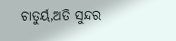ଚାତୁର୍ୟ,ଅତି ସୁନ୍ଦର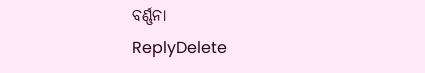ବର୍ଣ୍ଣନା
ReplyDelete